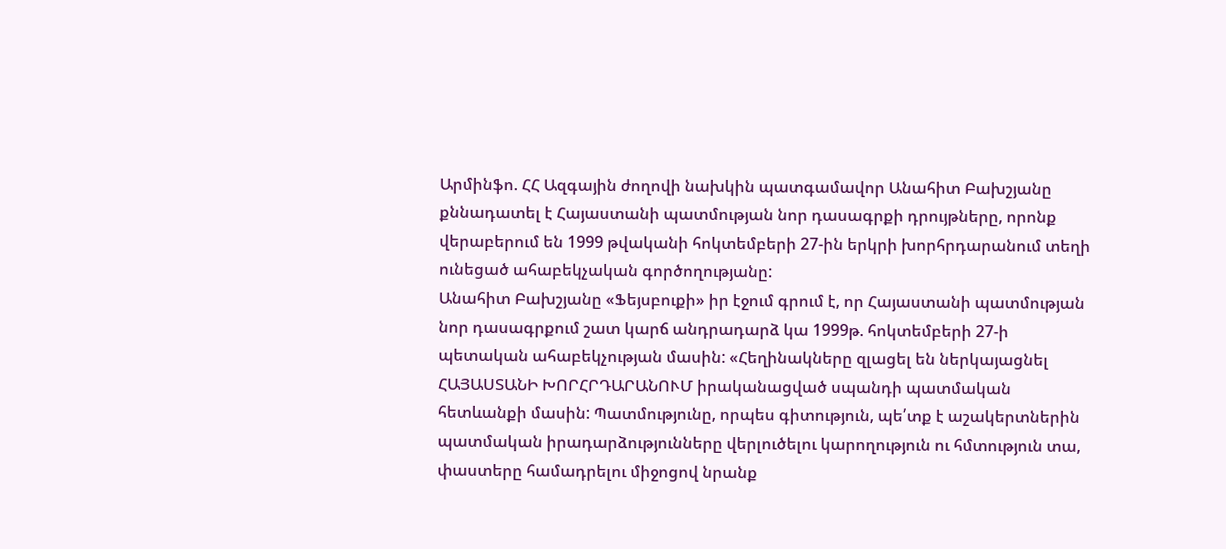Արմինֆո. ՀՀ Ազգային ժողովի նախկին պատգամավոր Անահիտ Բախշյանը քննադատել է Հայաստանի պատմության նոր դասագրքի դրույթները, որոնք վերաբերում են 1999 թվականի հոկտեմբերի 27-ին երկրի խորհրդարանում տեղի ունեցած ահաբեկչական գործողությանը:
Անահիտ Բախշյանը «Ֆեյսբուքի» իր էջում գրում է, որ Հայաստանի պատմության նոր դասագրքում շատ կարճ անդրադարձ կա 1999թ. հոկտեմբերի 27-ի պետական ահաբեկչության մասին: «Հեղինակները զլացել են ներկայացնել ՀԱՅԱՍՏԱՆԻ ԽՈՐՀՐԴԱՐԱՆՈՒՄ իրականացված սպանդի պատմական հետևանքի մասին: Պատմությունը, որպես գիտություն, պե՛տք է աշակերտներին պատմական իրադարձությունները վերլուծելու կարողություն ու հմտություն տա, փաստերը համադրելու միջոցով նրանք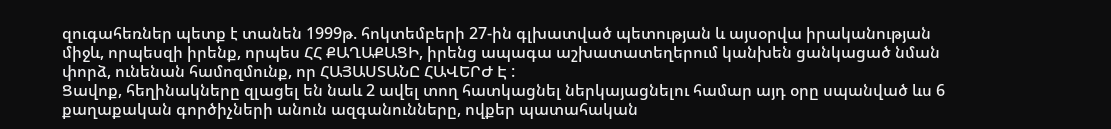զուգահեռներ պետք է տանեն 1999թ. հոկտեմբերի 27-ին գլխատված պետության և այսօրվա իրականության միջև, որպեսզի իրենք, որպես ՀՀ ՔԱՂԱՔԱՑԻ, իրենց ապագա աշխատատեղերում կանխեն ցանկացած նման փորձ, ունենան համոզմունք, որ ՀԱՅԱՍՏԱՆԸ ՀԱՎԵՐԺ Է :
Ցավոք, հեղինակները զլացել են նաև 2 ավել տող հատկացնել ներկայացնելու համար այդ օրը սպանված ևս 6 քաղաքական գործիչների անուն ազգանունները, ովքեր պատահական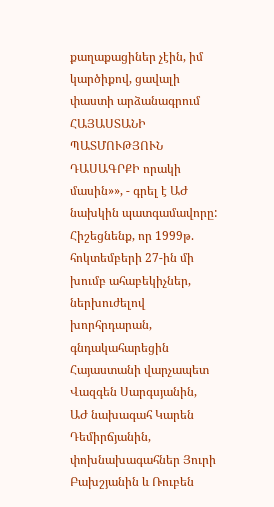քաղաքացիներ չէին, իմ կարծիքով, ցավալի փաստի արձանագրում ՀԱՅԱՍՏԱՆԻ ՊԱՏՄՈՒԹՅՈՒՆ ԴԱՍԱԳՐՔԻ որակի մասին»», - գրել է ԱԺ նախկին պատգամավորը:
Հիշեցնենք, որ 1999թ. հոկտեմբերի 27-ին մի խումբ ահաբեկիչներ, ներխուժելով խորհրդարան, գնդակահարեցին Հայաստանի վարչապետ Վազգեն Սարգսյանին, ԱԺ նախագահ Կարեն Դեմիրճյանին, փոխնախագահներ Յուրի Բախշյանին և Ռուբեն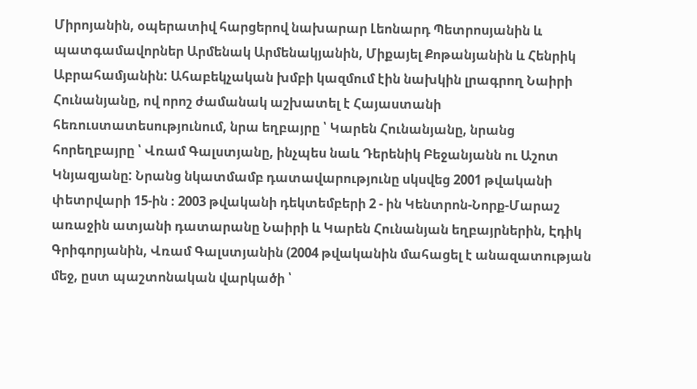Միրոյանին, օպերատիվ հարցերով նախարար Լեոնարդ Պետրոսյանին և պատգամավորներ Արմենակ Արմենակյանին, Միքայել Քոթանյանին և Հենրիկ Աբրահամյանին: Ահաբեկչական խմբի կազմում էին նախկին լրագրող Նաիրի Հունանյանը, ով որոշ ժամանակ աշխատել է Հայաստանի հեռուստատեսությունում, նրա եղբայրը ՝ Կարեն Հունանյանը, նրանց հորեղբայրը ՝ Վռամ Գալստյանը, ինչպես նաև Դերենիկ Բեջանյանն ու Աշոտ Կնյազյանը: Նրանց նկատմամբ դատավարությունը սկսվեց 2001 թվականի փետրվարի 15-ին ։ 2003 թվականի դեկտեմբերի 2 - ին Կենտրոն-Նորք-Մարաշ առաջին ատյանի դատարանը Նաիրի և Կարեն Հունանյան եղբայրներին, Էդիկ Գրիգորյանին, Վռամ Գալստյանին (2004 թվականին մահացել է անազատության մեջ, ըստ պաշտոնական վարկածի ՝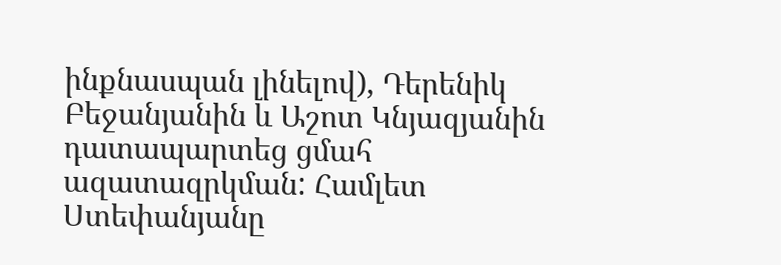ինքնասպան լինելով), Դերենիկ Բեջանյանին և Աշոտ Կնյազյանին դատապարտեց ցմահ ազատազրկման: Համլետ Ստեփանյանը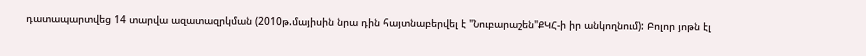դատապարտվեց 14 տարվա ազատազրկման (2010թ.մայիսին նրա դին հայտնաբերվել է "Նուբարաշեն"ՔԿՀ-ի իր անկողնում): Բոլոր յոթն էլ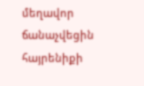մեղավոր ճանաչվեցին հայրենիքի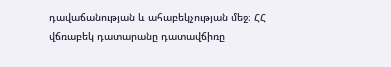դավաճանության և ահաբեկչության մեջ։ ՀՀ վճռաբեկ դատարանը դատավճիռը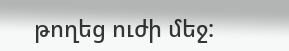թողեց ուժի մեջ: